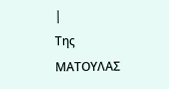|
Της ΜΑΤΟΥΛΑΣ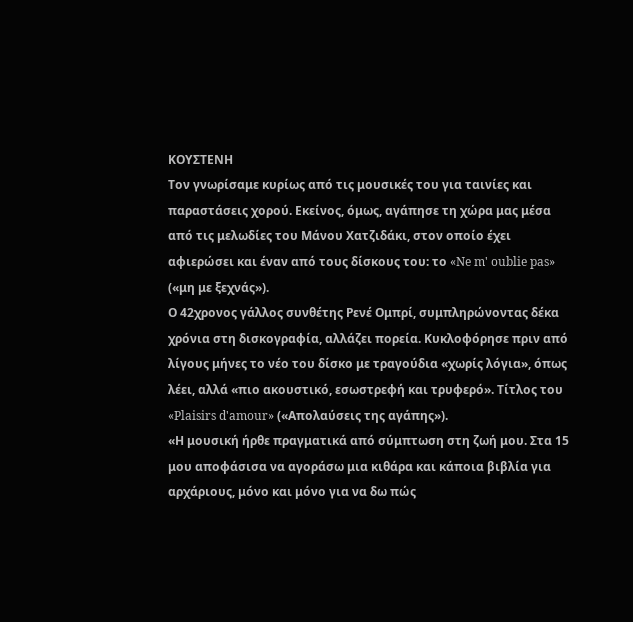ΚΟΥΣΤΕΝΗ
Tον γνωρίσαμε κυρίως από τις μουσικές του για ταινίες και παραστάσεις χορού. Εκείνος, όμως, αγάπησε τη χώρα μας μέσα από τις μελωδίες του Μάνου Χατζιδάκι, στον οποίο έχει αφιερώσει και έναν από τους δίσκους του: το «Ne m' oublie pas» («μη με ξεχνάς»).
Ο 42χρονος γάλλος συνθέτης Ρενέ Ομπρί, συμπληρώνοντας δέκα χρόνια στη δισκογραφία, αλλάζει πορεία. Κυκλοφόρησε πριν από λίγους μήνες το νέο του δίσκο με τραγούδια «χωρίς λόγια», όπως λέει, αλλά «πιο ακουστικό, εσωστρεφή και τρυφερό». Τίτλος του «Plaisirs d'amour» («Απολαύσεις της αγάπης»).
«Η μουσική ήρθε πραγματικά από σύμπτωση στη ζωή μου. Στα 15 μου αποφάσισα να αγοράσω μια κιθάρα και κάποια βιβλία για αρχάριους, μόνο και μόνο για να δω πώς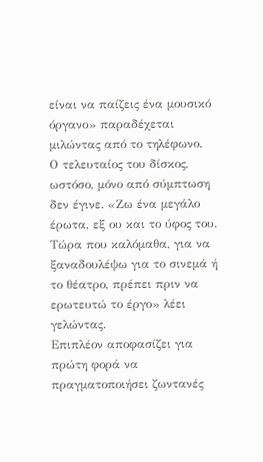είναι να παίζεις ένα μουσικό όργανο» παραδέχεται μιλώντας από το τηλέφωνο.
Ο τελευταίος του δίσκος, ωστόσο, μόνο από σύμπτωση δεν έγινε. «Ζω ένα μεγάλο έρωτα, εξ ου και το ύφος του. Tώρα που καλόμαθα, για να ξαναδουλέψω για το σινεμά ή το θέατρο, πρέπει πριν να ερωτευτώ το έργο» λέει γελώντας.
Επιπλέον αποφασίζει για πρώτη φορά να πραγματοποιήσει ζωντανές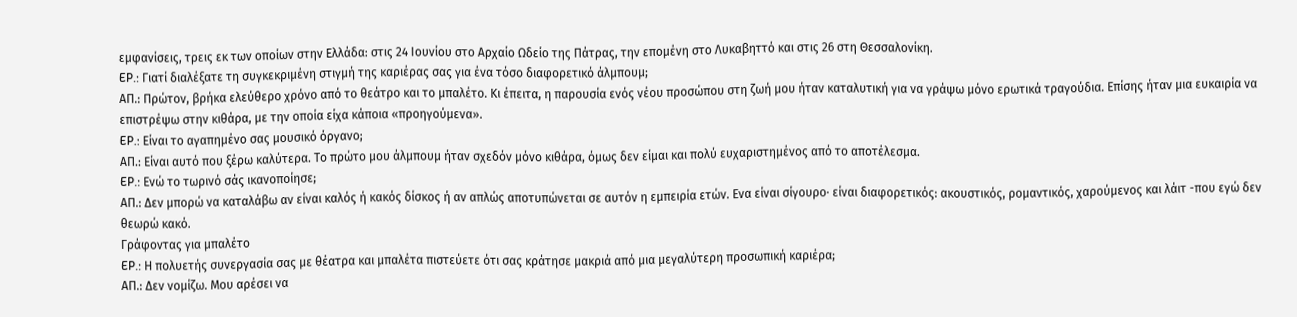εμφανίσεις, τρεις εκ των οποίων στην Ελλάδα: στις 24 Ιουνίου στο Αρχαίο Ωδείο της Πάτρας, την επομένη στο Λυκαβηττό και στις 26 στη Θεσσαλονίκη.
EP.: Γιατί διαλέξατε τη συγκεκριμένη στιγμή της καριέρας σας για ένα τόσο διαφορετικό άλμπουμ;
AΠ.: Πρώτον, βρήκα ελεύθερο χρόνο από το θεάτρο και το μπαλέτο. Κι έπειτα, η παρουσία ενός νέου προσώπου στη ζωή μου ήταν καταλυτική για να γράψω μόνο ερωτικά τραγούδια. Επίσης ήταν μια ευκαιρία να επιστρέψω στην κιθάρα, με την οποία είχα κάποια «προηγούμενα».
EP.: Είναι το αγαπημένο σας μουσικό όργανο;
AΠ.: Είναι αυτό που ξέρω καλύτερα. Το πρώτο μου άλμπουμ ήταν σχεδόν μόνο κιθάρα, όμως δεν είμαι και πολύ ευχαριστημένος από το αποτέλεσμα.
EP.: Ενώ το τωρινό σάς ικανοποίησε;
AΠ.: Δεν μπορώ να καταλάβω αν είναι καλός ή κακός δίσκος ή αν απλώς αποτυπώνεται σε αυτόν η εμπειρία ετών. Ενα είναι σίγουρο· είναι διαφορετικός: ακουστικός, ρομαντικός, χαρούμενος και λάιτ -που εγώ δεν θεωρώ κακό.
Γράφοντας για μπαλέτο
EP.: Η πολυετής συνεργασία σας με θέατρα και μπαλέτα πιστεύετε ότι σας κράτησε μακριά από μια μεγαλύτερη προσωπική καριέρα;
AΠ.: Δεν νομίζω. Μου αρέσει να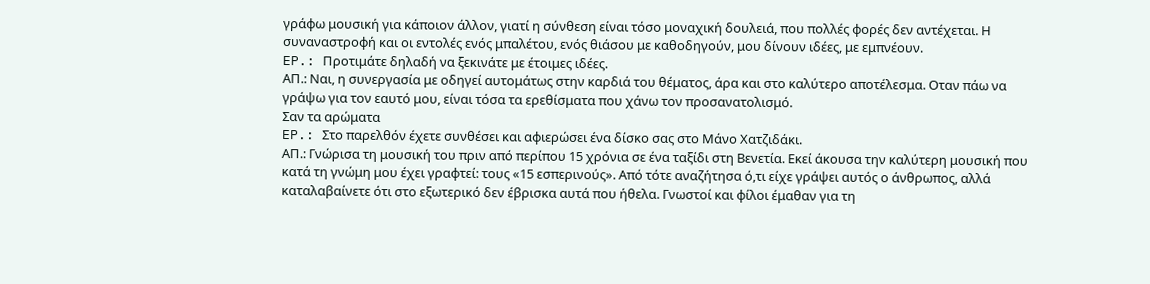γράφω μουσική για κάποιον άλλον, γιατί η σύνθεση είναι τόσο μοναχική δουλειά, που πολλές φορές δεν αντέχεται. Η συναναστροφή και οι εντολές ενός μπαλέτου, ενός θιάσου με καθοδηγούν, μου δίνουν ιδέες, με εμπνέουν.
EP.: Προτιμάτε δηλαδή να ξεκινάτε με έτοιμες ιδέες.
AΠ.: Ναι, η συνεργασία με οδηγεί αυτομάτως στην καρδιά του θέματος, άρα και στο καλύτερο αποτέλεσμα. Οταν πάω να γράψω για τον εαυτό μου, είναι τόσα τα ερεθίσματα που χάνω τον προσανατολισμό.
Σαν τα αρώματα
EP.: Στο παρελθόν έχετε συνθέσει και αφιερώσει ένα δίσκο σας στο Μάνο Χατζιδάκι.
AΠ.: Γνώρισα τη μουσική του πριν από περίπου 15 χρόνια σε ένα ταξίδι στη Βενετία. Εκεί άκουσα την καλύτερη μουσική που κατά τη γνώμη μου έχει γραφτεί: τους «15 εσπερινούς». Από τότε αναζήτησα ό,τι είχε γράψει αυτός ο άνθρωπος, αλλά καταλαβαίνετε ότι στο εξωτερικό δεν έβρισκα αυτά που ήθελα. Γνωστοί και φίλοι έμαθαν για τη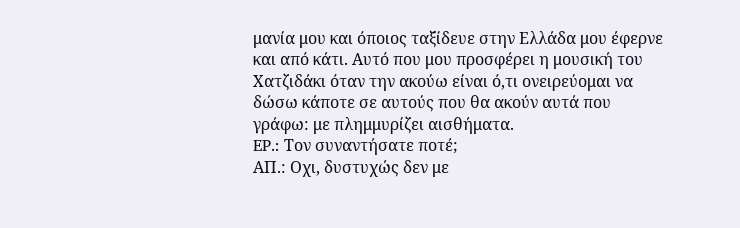μανία μου και όποιος ταξίδευε στην Ελλάδα μου έφερνε και από κάτι. Αυτό που μου προσφέρει η μουσική του Χατζιδάκι όταν την ακούω είναι ό,τι ονειρεύομαι να δώσω κάποτε σε αυτούς που θα ακούν αυτά που γράφω: με πλημμυρίζει αισθήματα.
EP.: Τον συναντήσατε ποτέ;
AΠ.: Οχι, δυστυχώς δεν με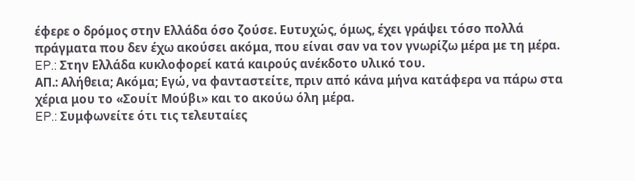έφερε ο δρόμος στην Ελλάδα όσο ζούσε. Ευτυχώς, όμως, έχει γράψει τόσο πολλά πράγματα που δεν έχω ακούσει ακόμα, που είναι σαν να τον γνωρίζω μέρα με τη μέρα.
EP.: Στην Ελλάδα κυκλοφορεί κατά καιρούς ανέκδοτο υλικό του.
AΠ.: Αλήθεια; Ακόμα; Εγώ, να φανταστείτε, πριν από κάνα μήνα κατάφερα να πάρω στα χέρια μου το «Σουίτ Μούβι» και το ακούω όλη μέρα.
EP.: Συμφωνείτε ότι τις τελευταίες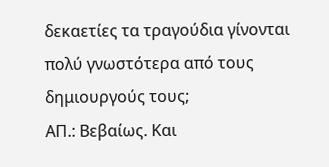δεκαετίες τα τραγούδια γίνονται πολύ γνωστότερα από τους δημιουργούς τους;
AΠ.: Βεβαίως. Και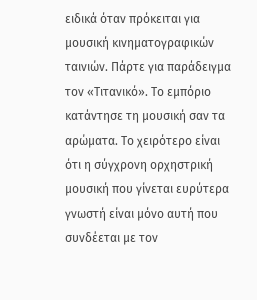ειδικά όταν πρόκειται για μουσική κινηματογραφικών ταινιών. Πάρτε για παράδειγμα τον «Τιτανικό». Το εμπόριο κατάντησε τη μουσική σαν τα αρώματα. Το χειρότερο είναι ότι η σύγχρονη ορχηστρική μουσική που γίνεται ευρύτερα γνωστή είναι μόνο αυτή που συνδέεται με τον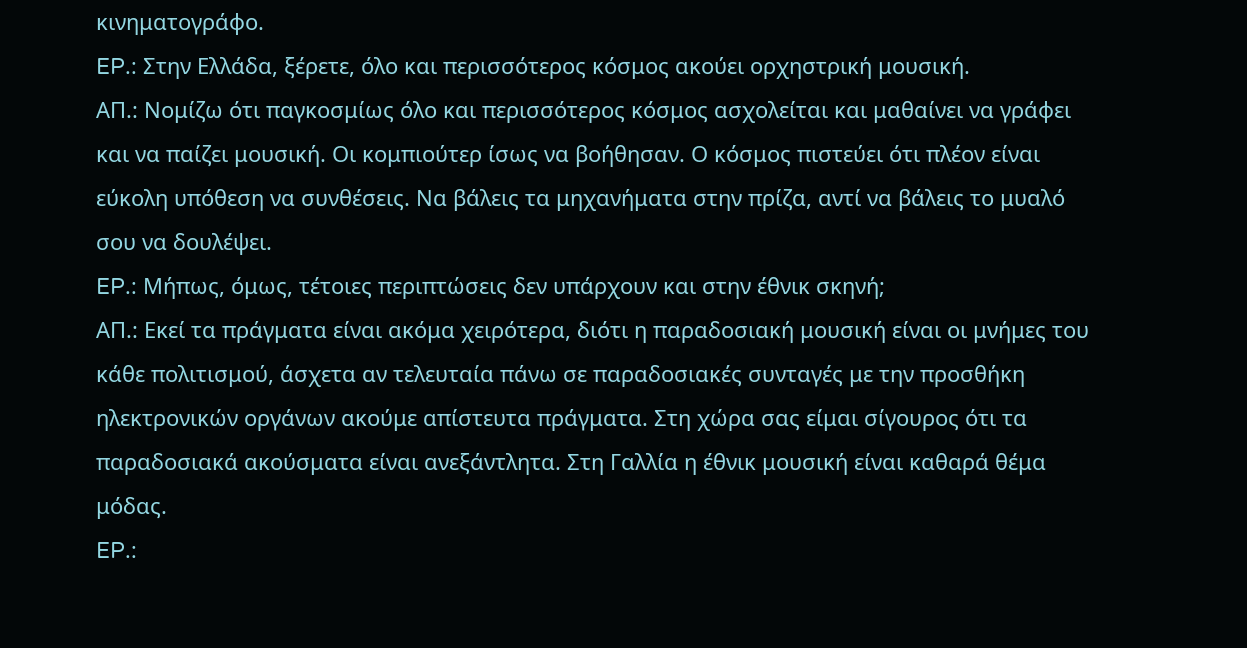κινηματογράφο.
EP.: Στην Ελλάδα, ξέρετε, όλο και περισσότερος κόσμος ακούει ορχηστρική μουσική.
AΠ.: Νομίζω ότι παγκοσμίως όλο και περισσότερος κόσμος ασχολείται και μαθαίνει να γράφει και να παίζει μουσική. Οι κομπιούτερ ίσως να βοήθησαν. Ο κόσμος πιστεύει ότι πλέον είναι εύκολη υπόθεση να συνθέσεις. Να βάλεις τα μηχανήματα στην πρίζα, αντί να βάλεις το μυαλό σου να δουλέψει.
EP.: Μήπως, όμως, τέτοιες περιπτώσεις δεν υπάρχουν και στην έθνικ σκηνή;
AΠ.: Εκεί τα πράγματα είναι ακόμα χειρότερα, διότι η παραδοσιακή μουσική είναι οι μνήμες του κάθε πολιτισμού, άσχετα αν τελευταία πάνω σε παραδοσιακές συνταγές με την προσθήκη ηλεκτρονικών οργάνων ακούμε απίστευτα πράγματα. Στη χώρα σας είμαι σίγουρος ότι τα παραδοσιακά ακούσματα είναι ανεξάντλητα. Στη Γαλλία η έθνικ μουσική είναι καθαρά θέμα μόδας.
EP.: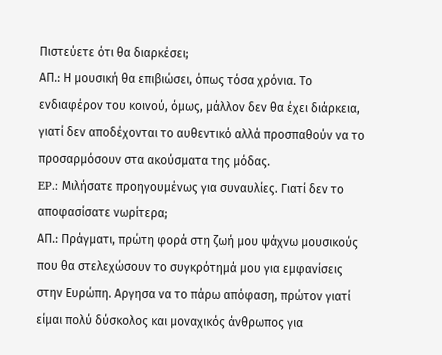Πιστεύετε ότι θα διαρκέσει;
AΠ.: Η μουσική θα επιβιώσει, όπως τόσα χρόνια. Το ενδιαφέρον του κοινού, όμως, μάλλον δεν θα έχει διάρκεια, γιατί δεν αποδέχονται το αυθεντικό αλλά προσπαθούν να το προσαρμόσουν στα ακούσματα της μόδας.
EP.: Μιλήσατε προηγουμένως για συναυλίες. Γιατί δεν το αποφασίσατε νωρίτερα;
AΠ.: Πράγματι, πρώτη φορά στη ζωή μου ψάχνω μουσικούς που θα στελεχώσουν το συγκρότημά μου για εμφανίσεις στην Ευρώπη. Αργησα να το πάρω απόφαση, πρώτον γιατί είμαι πολύ δύσκολος και μοναχικός άνθρωπος για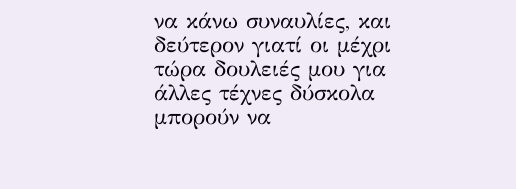να κάνω συναυλίες, και δεύτερον γιατί οι μέχρι τώρα δουλειές μου για άλλες τέχνες δύσκολα μπορούν να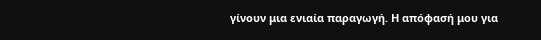γίνουν μια ενιαία παραγωγή. Η απόφασή μου για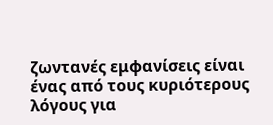ζωντανές εμφανίσεις είναι ένας από τους κυριότερους λόγους για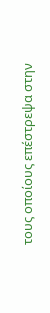τους οποίους επέστρεψα στην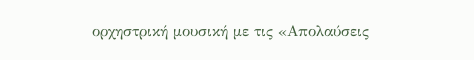ορχηστρική μουσική με τις «Απολαύσεις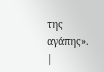της αγάπης».
|